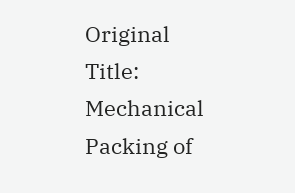Original Title: Mechanical Packing of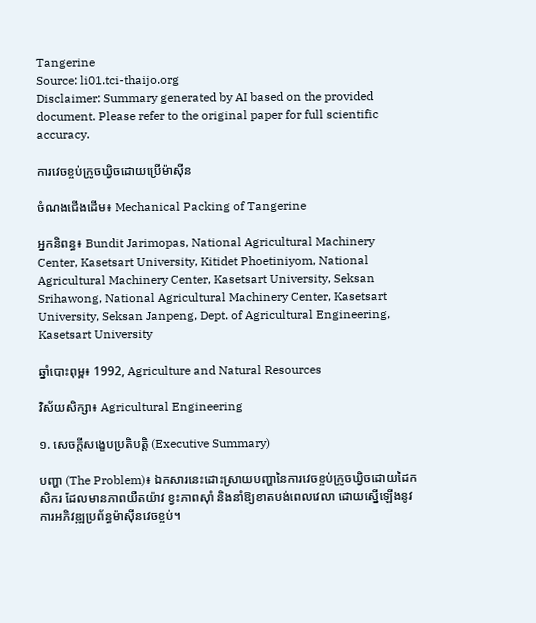Tangerine
Source: li01.tci-thaijo.org
Disclaimer: Summary generated by AI based on the provided document. Please refer to the original paper for full scientific accuracy.

ការវេចខ្ចប់ក្រូចឃ្វិចដោយប្រើម៉ាស៊ីន

ចំណងជើងដើម៖ Mechanical Packing of Tangerine

អ្នកនិពន្ធ៖ Bundit Jarimopas, National Agricultural Machinery Center, Kasetsart University, Kitidet Phoetiniyom, National Agricultural Machinery Center, Kasetsart University, Seksan Srihawong, National Agricultural Machinery Center, Kasetsart University, Seksan Janpeng, Dept. of Agricultural Engineering, Kasetsart University

ឆ្នាំបោះពុម្ព៖ 1992, Agriculture and Natural Resources

វិស័យសិក្សា៖ Agricultural Engineering

១. សេចក្តីសង្ខេបប្រតិបត្តិ (Executive Summary)

បញ្ហា (The Problem)៖ ឯកសារនេះដោះស្រាយបញ្ហានៃការវេចខ្ចប់ក្រូចឃ្វិចដោយដៃកសិករ ដែលមានភាពយឺតយ៉ាវ ខ្វះភាពស៊ាំ និងនាំឱ្យខាតបង់ពេលវេលា ដោយស្នើឡើងនូវការអភិវឌ្ឍប្រព័ន្ធម៉ាស៊ីនវេចខ្ចប់។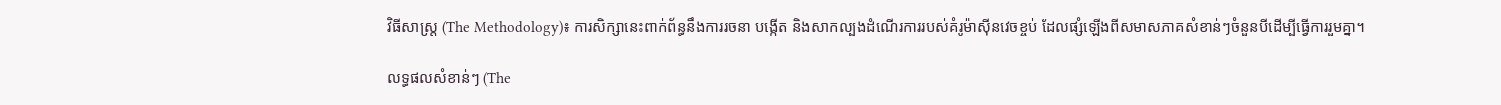វិធីសាស្ត្រ (The Methodology)៖ ការសិក្សានេះពាក់ព័ន្ធនឹងការរចនា បង្កើត និងសាកល្បងដំណើរការរបស់គំរូម៉ាស៊ីនវេចខ្ចប់ ដែលផ្សំឡើងពីសមាសភាគសំខាន់ៗចំនួនបីដើម្បីធ្វើការរួមគ្នា។

លទ្ធផលសំខាន់ៗ (The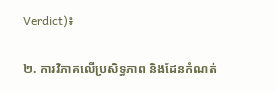Verdict)៖

២. ការវិភាគលើប្រសិទ្ធភាព និងដែនកំណត់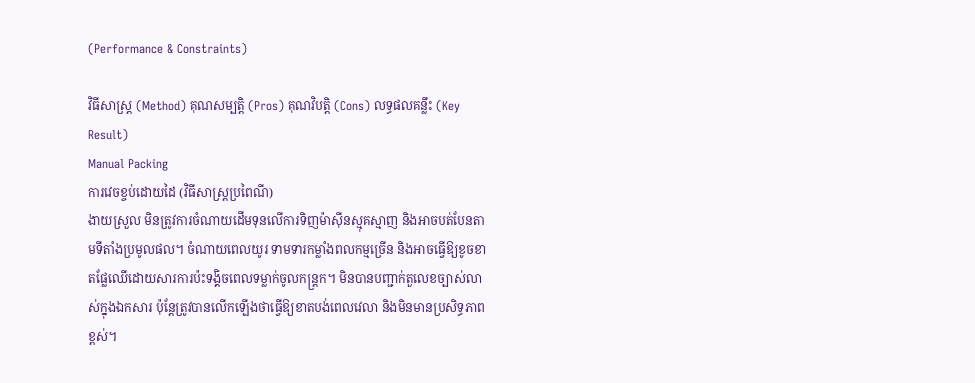(Performance & Constraints)

វិធីសាស្ត្រ (Method) គុណសម្បត្តិ (Pros) គុណវិបត្តិ (Cons) លទ្ធផលគន្លឹះ (Key Result)
Manual Packing
ការវេចខ្ចប់ដោយដៃ (វិធីសាស្ត្រប្រពៃណី)
ងាយស្រួល មិនត្រូវការចំណាយដើមទុនលើការទិញម៉ាស៊ីនស្មុគស្មាញ និងអាចបត់បែនតាមទីតាំងប្រមូលផល។ ចំណាយពេលយូរ ទាមទារកម្លាំងពលកម្មច្រើន និងអាចធ្វើឱ្យខូចខាតផ្លែឈើដោយសារការប៉ះទង្គិចពេលទម្លាក់ចូលកន្ត្រក។ មិនបានបញ្ជាក់តួលេខច្បាស់លាស់ក្នុងឯកសារ ប៉ុន្តែត្រូវបានលើកឡើងថាធ្វើឱ្យខាតបង់ពេលវេលា និងមិនមានប្រសិទ្ធភាពខ្ពស់។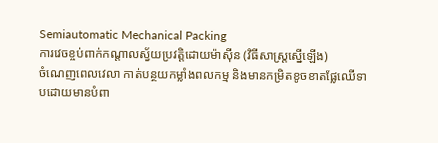Semiautomatic Mechanical Packing
ការវេចខ្ចប់ពាក់កណ្តាលស្វ័យប្រវត្តិដោយម៉ាស៊ីន (វិធីសាស្ត្រស្នើឡើង)
ចំណេញពេលវេលា កាត់បន្ថយកម្លាំងពលកម្ម និងមានកម្រិតខូចខាតផ្លែឈើទាបដោយមានបំពា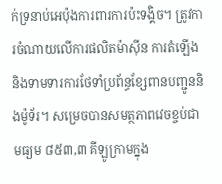ក់ទ្រនាប់អេប៉ុងការពារការប៉ះទង្គិច។ ត្រូវការចំណាយលើការផលិតម៉ាស៊ីន ការតំឡើង និងទាមទារការថែទាំប្រព័ន្ធខ្សែពានបញ្ជូននិងម៉ូទ័រ។ សម្រេចបានសមត្ថភាពវេចខ្ចប់ជាមធ្យម ៨៥៣,៣ គីឡូក្រាមក្នុង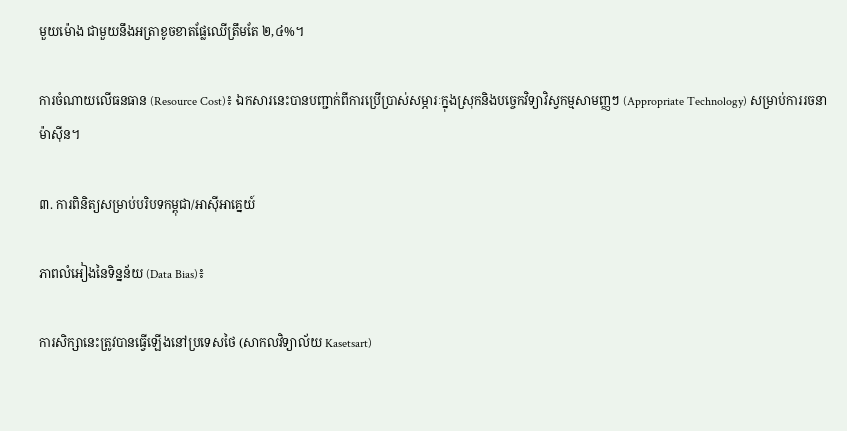មួយម៉ោង ជាមួយនឹងអត្រាខូចខាតផ្លែឈើត្រឹមតែ ២,៤%។

ការចំណាយលើធនធាន (Resource Cost)៖ ឯកសារនេះបានបញ្ជាក់ពីការប្រើប្រាស់សម្ភារៈក្នុងស្រុកនិងបច្ចេកវិទ្យាវិស្វកម្មសាមញ្ញៗ (Appropriate Technology) សម្រាប់ការរចនាម៉ាស៊ីន។

៣. ការពិនិត្យសម្រាប់បរិបទកម្ពុជា/អាស៊ីអាគ្នេយ៍

ភាពលំអៀងនៃទិន្នន័យ (Data Bias)៖

ការសិក្សានេះត្រូវបានធ្វើឡើងនៅប្រទេសថៃ (សាកលវិទ្យាល័យ Kasetsart)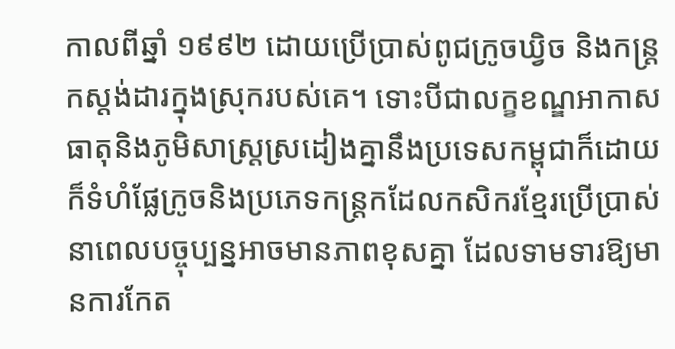កាលពីឆ្នាំ ១៩៩២ ដោយប្រើប្រាស់ពូជក្រូចឃ្វិច និងកន្ត្រកស្តង់ដារក្នុងស្រុករបស់គេ។ ទោះបីជាលក្ខខណ្ឌអាកាសធាតុនិងភូមិសាស្ត្រស្រដៀងគ្នានឹងប្រទេសកម្ពុជាក៏ដោយ ក៏ទំហំផ្លែក្រូចនិងប្រភេទកន្ត្រកដែលកសិករខ្មែរប្រើប្រាស់នាពេលបច្ចុប្បន្នអាចមានភាពខុសគ្នា ដែលទាមទារឱ្យមានការកែត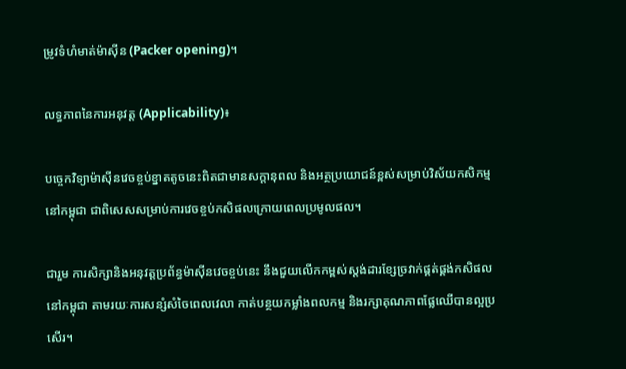ម្រូវទំហំមាត់ម៉ាស៊ីន (Packer opening)។

លទ្ធភាពនៃការអនុវត្ត (Applicability)៖

បច្ចេកវិទ្យាម៉ាស៊ីនវេចខ្ចប់ខ្នាតតូចនេះពិតជាមានសក្តានុពល និងអត្ថប្រយោជន៍ខ្ពស់សម្រាប់វិស័យកសិកម្មនៅកម្ពុជា ជាពិសេសសម្រាប់ការវេចខ្ចប់កសិផលក្រោយពេលប្រមូលផល។

ជារួម ការសិក្សានិងអនុវត្តប្រព័ន្ធម៉ាស៊ីនវេចខ្ចប់នេះ នឹងជួយលើកកម្ពស់ស្តង់ដារខ្សែច្រវាក់ផ្គត់ផ្គង់កសិផលនៅកម្ពុជា តាមរយៈការសន្សំសំចៃពេលវេលា កាត់បន្ថយកម្លាំងពលកម្ម និងរក្សាគុណភាពផ្លែឈើបានល្អប្រសើរ។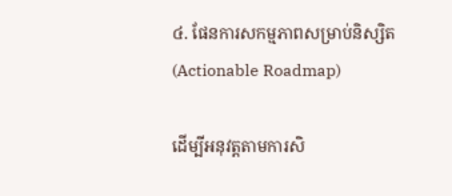៤. ផែនការសកម្មភាពសម្រាប់និស្សិត (Actionable Roadmap)

ដើម្បីអនុវត្តតាមការសិ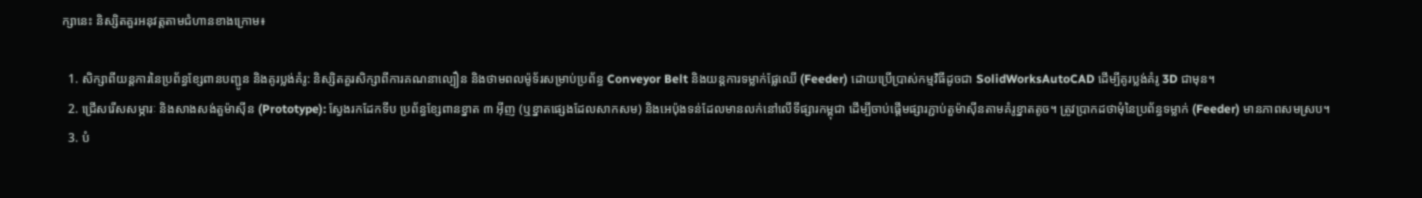ក្សានេះ និស្សិតគួរអនុវត្តតាមជំហានខាងក្រោម៖

  1. សិក្សាពីយន្តការនៃប្រព័ន្ធខ្សែពានបញ្ជូន និងគូរប្លង់គំរូ: និស្សិតគួរសិក្សាពីការគណនាល្បឿន និងថាមពលម៉ូទ័រសម្រាប់ប្រព័ន្ធ Conveyor Belt និងយន្តការទម្លាក់ផ្លែឈើ (Feeder) ដោយប្រើប្រាស់កម្មវិធីដូចជា SolidWorksAutoCAD ដើម្បីគូរប្លង់គំរូ 3D ជាមុន។
  2. ជ្រើសរើសសម្ភារៈ និងសាងសង់តួម៉ាស៊ីន (Prototype): ស្វែងរកដែកទីប ប្រព័ន្ធខ្សែពានខ្នាត ៣ អ៊ីញ (ឬខ្នាតផ្សេងដែលសាកសម) និងអេប៉ុងទន់ដែលមានលក់នៅលើទីផ្សារកម្ពុជា ដើម្បីចាប់ផ្តើមផ្សារភ្ជាប់តួម៉ាស៊ីនតាមគំរូខ្នាតតូច។ ត្រូវប្រាកដថាមុំនៃប្រព័ន្ធទម្លាក់ (Feeder) មានភាពសមស្រប។
  3. បំ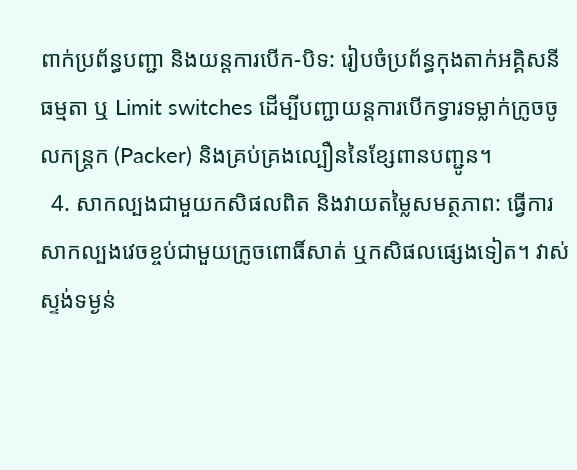ពាក់ប្រព័ន្ធបញ្ជា និងយន្តការបើក-បិទ: រៀបចំប្រព័ន្ធកុងតាក់អគ្គិសនីធម្មតា ឬ Limit switches ដើម្បីបញ្ជាយន្តការបើកទ្វារទម្លាក់ក្រូចចូលកន្ត្រក (Packer) និងគ្រប់គ្រងល្បឿននៃខ្សែពានបញ្ជូន។
  4. សាកល្បងជាមួយកសិផលពិត និងវាយតម្លៃសមត្ថភាព: ធ្វើការសាកល្បងវេចខ្ចប់ជាមួយក្រូចពោធិ៍សាត់ ឬកសិផលផ្សេងទៀត។ វាស់ស្ទង់ទម្ងន់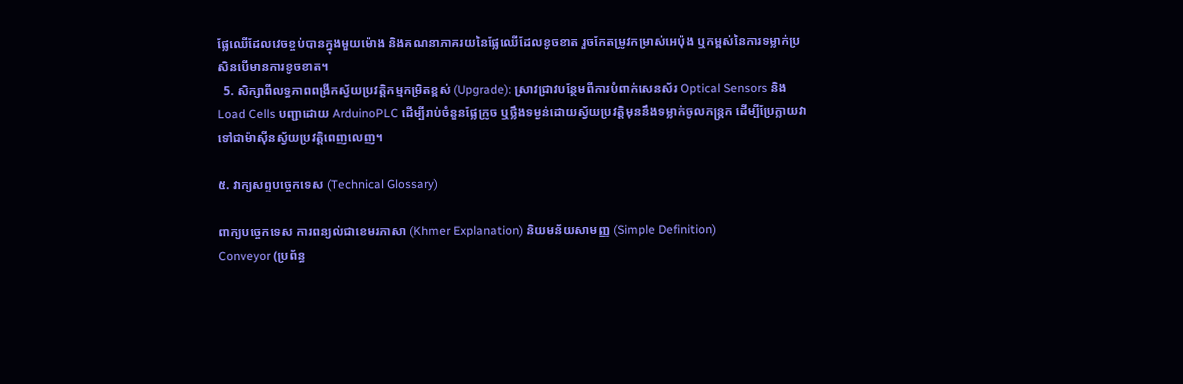ផ្លែឈើដែលវេចខ្ចប់បានក្នុងមួយម៉ោង និងគណនាភាគរយនៃផ្លែឈើដែលខូចខាត រួចកែតម្រូវកម្រាស់អេប៉ុង ឬកម្ពស់នៃការទម្លាក់ប្រសិនបើមានការខូចខាត។
  5. សិក្សាពីលទ្ធភាពពង្រីកស្វ័យប្រវត្តិកម្មកម្រិតខ្ពស់ (Upgrade): ស្រាវជ្រាវបន្ថែមពីការបំពាក់សេនស័រ Optical Sensors និង Load Cells បញ្ជាដោយ ArduinoPLC ដើម្បីរាប់ចំនួនផ្លែក្រូច ឬថ្លឹងទម្ងន់ដោយស្វ័យប្រវត្តិមុននឹងទម្លាក់ចូលកន្ត្រក ដើម្បីប្រែក្លាយវាទៅជាម៉ាស៊ីនស្វ័យប្រវត្តិពេញលេញ។

៥. វាក្យសព្ទបច្ចេកទេស (Technical Glossary)

ពាក្យបច្ចេកទេស ការពន្យល់ជាខេមរភាសា (Khmer Explanation) និយមន័យសាមញ្ញ (Simple Definition)
Conveyor (ប្រព័ន្ធ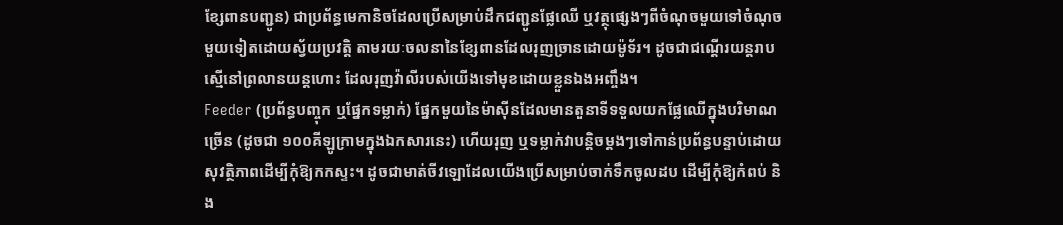ខ្សែពានបញ្ជូន) ជាប្រព័ន្ធមេកានិចដែលប្រើសម្រាប់ដឹកជញ្ជូនផ្លែឈើ ឬវត្ថុផ្សេងៗពីចំណុចមួយទៅចំណុចមួយទៀតដោយស្វ័យប្រវត្តិ តាមរយៈចលនានៃខ្សែពានដែលរុញច្រានដោយម៉ូទ័រ។ ដូចជាជណ្តើរយន្តរាបស្មើនៅព្រលានយន្តហោះ ដែលរុញវ៉ាលីរបស់យើងទៅមុខដោយខ្លួនឯងអញ្ចឹង។
Feeder (ប្រព័ន្ធបញ្ចុក ឬផ្នែកទម្លាក់) ផ្នែកមួយនៃម៉ាស៊ីនដែលមានតួនាទីទទួលយកផ្លែឈើក្នុងបរិមាណច្រើន (ដូចជា ១០០គីឡូក្រាមក្នុងឯកសារនេះ) ហើយរុញ ឬទម្លាក់វាបន្តិចម្តងៗទៅកាន់ប្រព័ន្ធបន្ទាប់ដោយសុវត្ថិភាពដើម្បីកុំឱ្យកកស្ទះ។ ដូចជាមាត់ចីវឡោដែលយើងប្រើសម្រាប់ចាក់ទឹកចូលដប ដើម្បីកុំឱ្យកំពប់ និង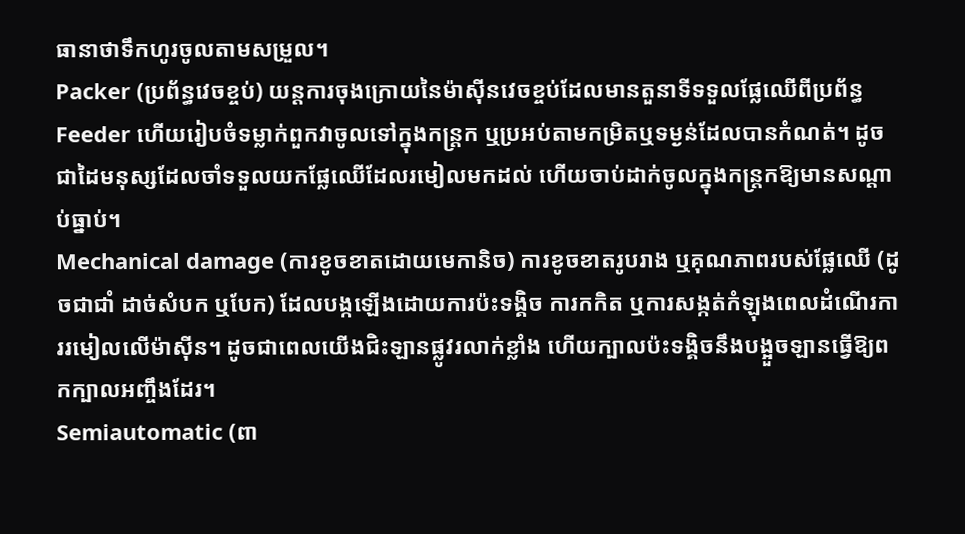ធានាថាទឹកហូរចូលតាមសម្រួល។
Packer (ប្រព័ន្ធវេចខ្ចប់) យន្តការចុងក្រោយនៃម៉ាស៊ីនវេចខ្ចប់ដែលមានតួនាទីទទួលផ្លែឈើពីប្រព័ន្ធ Feeder ហើយរៀបចំទម្លាក់ពួកវាចូលទៅក្នុងកន្ត្រក ឬប្រអប់តាមកម្រិតឬទម្ងន់ដែលបានកំណត់។ ដូចជាដៃមនុស្សដែលចាំទទួលយកផ្លែឈើដែលរមៀលមកដល់ ហើយចាប់ដាក់ចូលក្នុងកន្ត្រកឱ្យមានសណ្តាប់ធ្នាប់។
Mechanical damage (ការខូចខាតដោយមេកានិច) ការខូចខាតរូបរាង ឬគុណភាពរបស់ផ្លែឈើ (ដូចជាជាំ ដាច់សំបក ឬបែក) ដែលបង្កឡើងដោយការប៉ះទង្គិច ការកកិត ឬការសង្កត់កំឡុងពេលដំណើរការរមៀលលើម៉ាស៊ីន។ ដូចជាពេលយើងជិះឡានផ្លូវរលាក់ខ្លាំង ហើយក្បាលប៉ះទង្គិចនឹងបង្អួចឡានធ្វើឱ្យពកក្បាលអញ្ចឹងដែរ។
Semiautomatic (ពា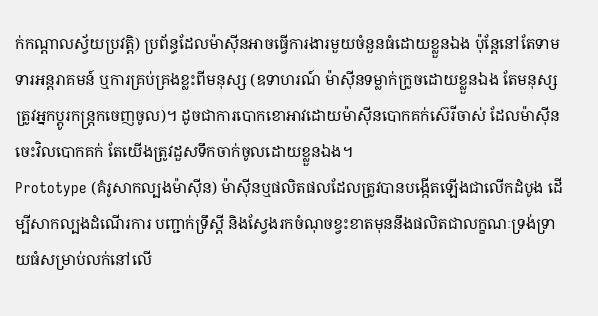ក់កណ្តាលស្វ័យប្រវត្តិ) ប្រព័ន្ធដែលម៉ាស៊ីនអាចធ្វើការងារមួយចំនួនធំដោយខ្លួនឯង ប៉ុន្តែនៅតែទាមទារអន្តរាគមន៍ ឬការគ្រប់គ្រងខ្លះពីមនុស្ស (ឧទាហរណ៍ ម៉ាស៊ីនទម្លាក់ក្រូចដោយខ្លួនឯង តែមនុស្សត្រូវអ្នកប្តូរកន្ត្រកចេញចូល)។ ដូចជាការបោកខោអាវដោយម៉ាស៊ីនបោកគក់ស៊េរីចាស់ ដែលម៉ាស៊ីនចេះវិលបោកគក់ តែយើងត្រូវដួសទឹកចាក់ចូលដោយខ្លួនឯង។
Prototype (គំរូសាកល្បងម៉ាស៊ីន) ម៉ាស៊ីនឬផលិតផលដែលត្រូវបានបង្កើតឡើងជាលើកដំបូង ដើម្បីសាកល្បងដំណើរការ បញ្ជាក់ទ្រឹស្តី និងស្វែងរកចំណុចខ្វះខាតមុននឹងផលិតជាលក្ខណៈទ្រង់ទ្រាយធំសម្រាប់លក់នៅលើ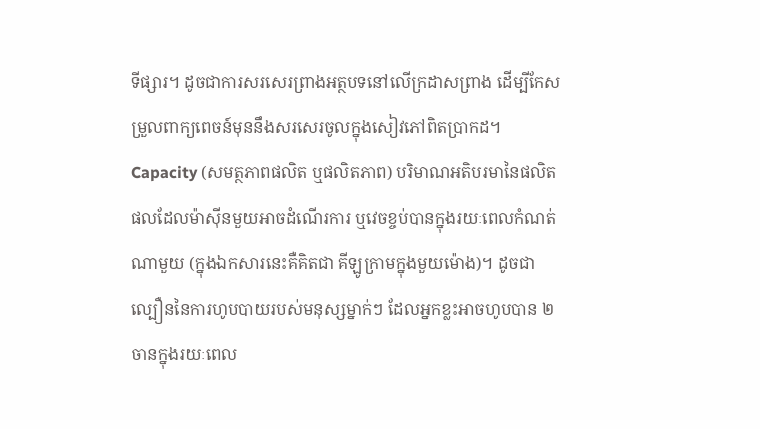ទីផ្សារ។ ដូចជាការសរសេរព្រាងអត្ថបទនៅលើក្រដាសព្រាង ដើម្បីកែសម្រួលពាក្យពេចន៍មុននឹងសរសេរចូលក្នុងសៀវភៅពិតប្រាកដ។
Capacity (សមត្ថភាពផលិត ឬផលិតភាព) បរិមាណអតិបរមានៃផលិតផលដែលម៉ាស៊ីនមួយអាចដំណើរការ ឬវេចខ្ចប់បានក្នុងរយៈពេលកំណត់ណាមួយ (ក្នុងឯកសារនេះគឺគិតជា គីឡូក្រាមក្នុងមួយម៉ោង)។ ដូចជាល្បឿននៃការហូបបាយរបស់មនុស្សម្នាក់ៗ ដែលអ្នកខ្លះអាចហូបបាន ២ចានក្នុងរយៈពេល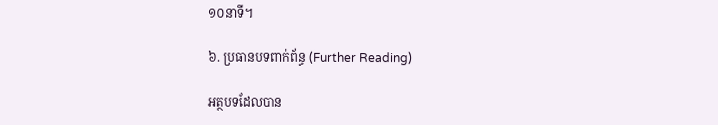១០នាទី។

៦. ប្រធានបទពាក់ព័ន្ធ (Further Reading)

អត្ថបទដែលបាន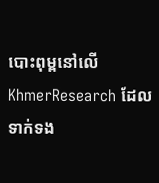បោះពុម្ពនៅលើ KhmerResearch ដែលទាក់ទង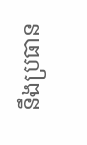នឹងប្រធាន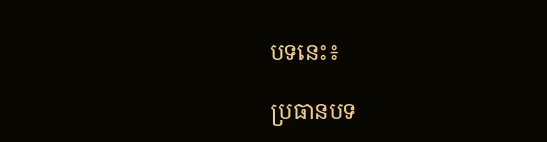បទនេះ៖

ប្រធានបទ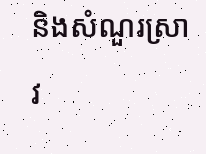និងសំណួរស្រាវ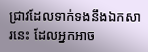ជ្រាវដែលទាក់ទងនឹងឯកសារនេះ ដែលអ្នកអាច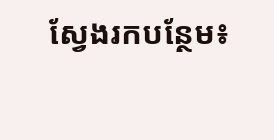ស្វែងរកបន្ថែម៖